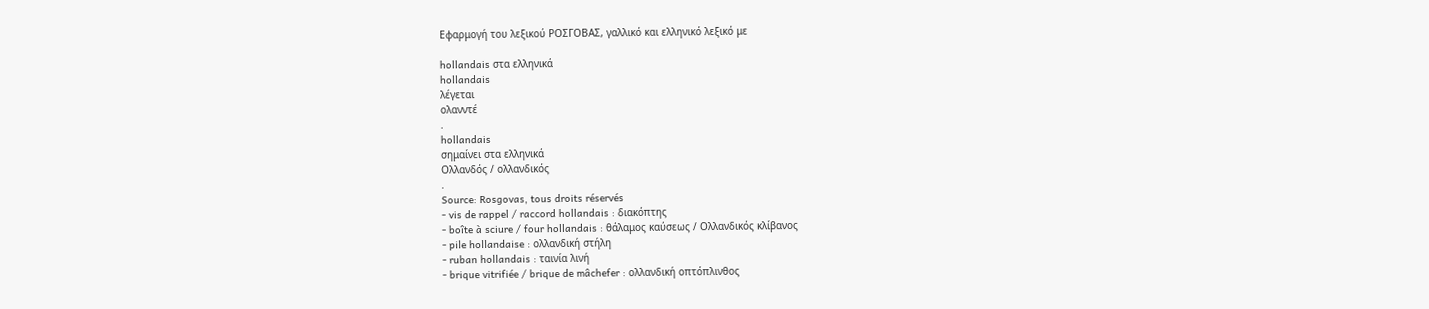Εφαρμογή του λεξικού ΡΟΣΓΟΒΑΣ, γαλλικό και ελληνικό λεξικό με

hollandais στα ελληνικά
hollandais
λέγεται
ολανντέ
.
hollandais
σημαίνει στα ελληνικά
Ολλανδός / ολλανδικός
.
Source: Rosgovas, tous droits réservés
- vis de rappel / raccord hollandais : διακόπτης
- boîte à sciure / four hollandais : θάλαμος καύσεως / Ολλανδικός κλίβανος
- pile hollandaise : ολλανδική στήλη
- ruban hollandais : ταινία λινή
- brique vitrifiée / brique de mâchefer : ολλανδική οπτόπλινθος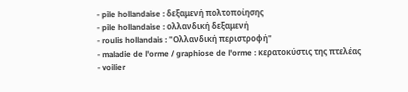- pile hollandaise : δεξαμενή πολτοποίησης
- pile hollandaise : ολλανδική δεξαμενή
- roulis hollandais : "Ολλανδική περιστροφή"
- maladie de l'orme / graphiose de l'orme : κερατοκύστις της πτελέας
- voilier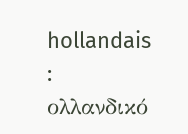hollandais : ολλανδικό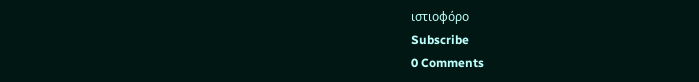ιστιοφόρο
Subscribe
0 Comments